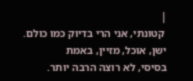|
 קטונתי, אני הרי בדיוק כמו כולם. ישן, אוכל, מזיין, באמת
בסיסי, לא רוצה הרבה יותר.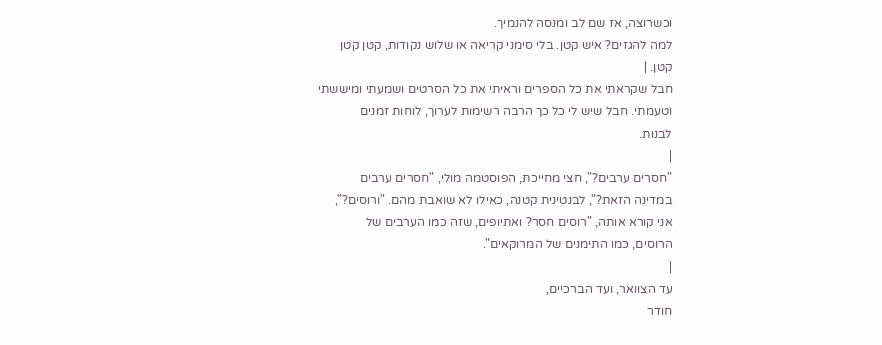וכשרוצה, אז שם לב ומנסה להנמיך.
למה להגזים? איש קטן. בלי סימני קריאה או שלוש נקודות, קטן קטן
קטן. |
חבל שקראתי את כל הספרים וראיתי את כל הסרטים ושמעתי ומיששתי
וטעמתי. חבל שיש לי כל כך הרבה רשימות לערוך, לוחות זמנים
לבנות.
|
"חסרים ערבים?", חצי מחייכת, הפוסטמה מולי, "חסרים ערבים
במדינה הזאת?", לבנטינית קטנה, כאילו לא שואבת מהם. "ורוסים?",
אני קורא אותה, "רוסים חסר? ואתיופים, שזה כמו הערבים של
הרוסים, כמו התימנים של המרוקאים".
|
עד הצוואר, ועד הברכיים,
חודר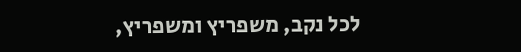לכל נקב, משפריץ ומשפריץ,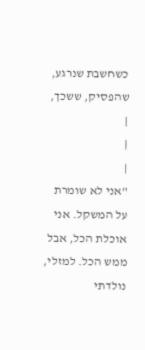כשחשבת שנרגע, שהפסיק, ששכך,
|
|
|
"אני לא שומרת
על המשקל. אני
אוכלת הכל, אבל
ממש הכל. למזלי,
נולדתי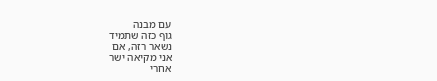עם מבנה
גוף כזה שתמיד
נשאר רזה, אם
אני מקיאה ישר
אחרי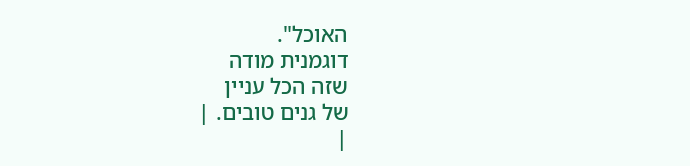האוכל".
דוגמנית מודה
שזה הכל עניין
של גנים טובים. |
|